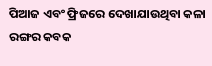ପିଆଜ ଏବଂ ଫ୍ରିଜରେ ଦେଖାଯାଉଥିବା କଳା ରଙ୍ଗର କବକ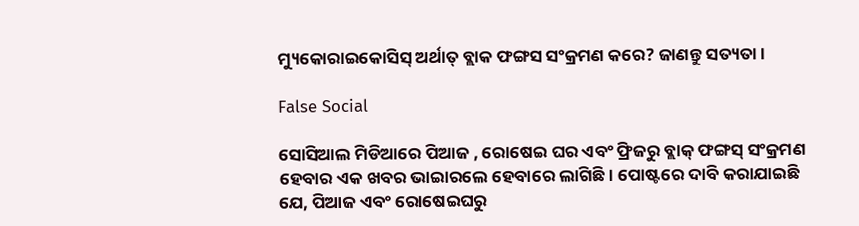ମ୍ୟୁକୋରାଇକୋସିସ୍ ଅର୍ଥାତ୍ ବ୍ଲାକ ଫଙ୍ଗସ ସଂକ୍ରମଣ କରେ? ଜାଣନ୍ତୁ ସତ୍ୟତା ।

False Social

ସୋସିଆଲ ମିଡିଆରେ ପିଆଜ , ରୋଷେଇ ଘର ଏବଂ ଫ୍ରିଜରୁ ବ୍ଲାକ୍ ଫଙ୍ଗସ୍ ସଂକ୍ରମଣ ହେବାର ଏକ ଖବର ଭାଇାରଲେ ହେବାରେ ଲାଗିଛି। ପୋଷ୍ଟରେ ଦାବି କରାଯାଇଛି ଯେ, ପିଆଜ ଏବଂ ରୋଷେଇଘରୁ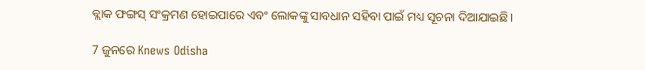ବ୍ଲାକ ଫଙ୍ଗସ୍ ସଂକ୍ରମଣ ହୋଇପାରେ ଏବଂ ଲୋକଙ୍କୁ ସାବଧାନ ସହିବା ପାଇଁ ମଧ୍ୟ ସୂଚନା ଦିଆଯାଇଛି।

7 ଜୁନରେ Knews Odisha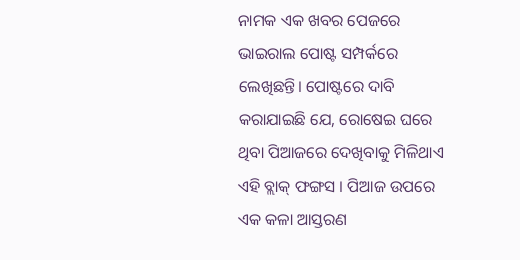ନାମକ ଏକ ଖବର ପେଜରେ ଭାଇରାଲ ପୋଷ୍ଟ ସମ୍ପର୍କରେ ଲେଖିଛନ୍ତି। ପୋଷ୍ଟରେ ଦାବି କରାଯାଇଛି ଯେ, ରୋଷେଇ ଘରେ ଥିବା ପିଆଜରେ ଦେଖିବାକୁ ମିଳିଥାଏ ଏହି ବ୍ଲାକ୍‌ ଫଙ୍ଗସ । ପିଆଜ ଉପରେ ଏକ କଳା ଆସ୍ତରଣ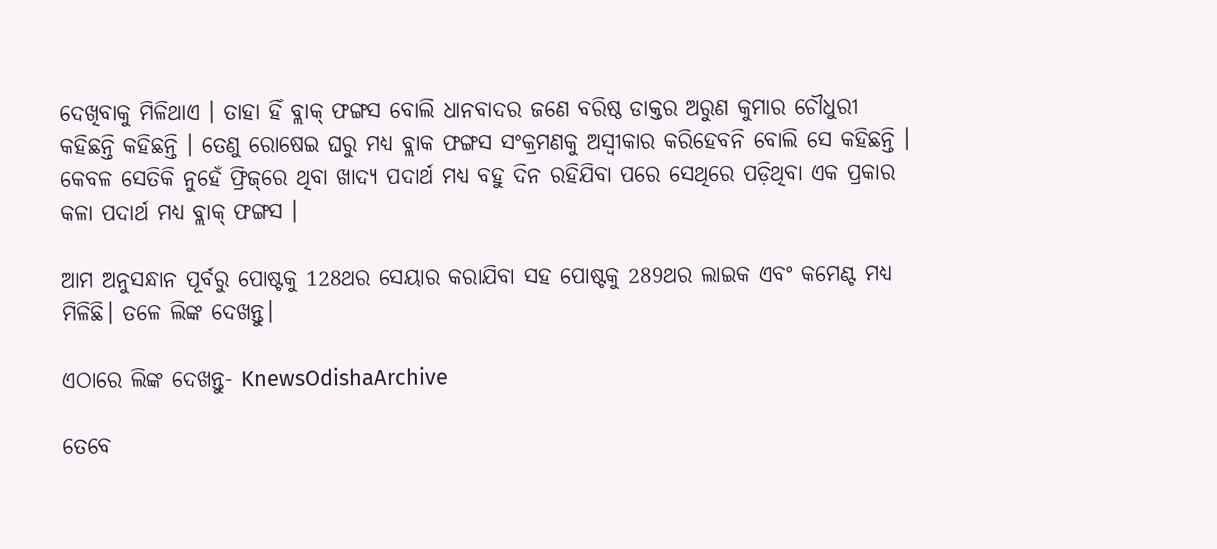ଦେଖିବାକୁ ମିଳିଥାଏ । ତାହା ହିଁ ବ୍ଲାକ୍‌ ଫଙ୍ଗସ ବୋଲି ଧାନବାଦର ଜଣେ ବରିଷ୍ଠ ଡାକ୍ତର ଅରୁଣ କୁମାର ଚୌଧୁରୀ କହିଛନ୍ତି କହିଛନ୍ତି । ତେଣୁ ରୋଷେଇ ଘରୁ ମଧ୍ୟ ବ୍ଲାକ ଫଙ୍ଗସ ସଂକ୍ରମଣକୁ ଅସ୍ୱୀକାର କରିହେବନି ବୋଲି ସେ କହିଛନ୍ତି । କେବଳ ସେତିକି ନୁହେଁ ଫ୍ରିଜ୍‌ରେ ଥିବା ଖାଦ୍ୟ ପଦାର୍ଥ ମଧ୍ୟ ବହୁ ଦିନ ରହିଯିବା ପରେ ସେଥିରେ ପଡ଼ିଥିବା ଏକ ପ୍ରକାର କଳା ପଦାର୍ଥ ମଧ୍ୟ ବ୍ଲାକ୍‌ ଫଙ୍ଗସ ।

ଆମ ଅନୁସନ୍ଧାନ ପୂର୍ବରୁ ପୋଷ୍ଟକୁ 128ଥର ସେୟାର କରାଯିବା ସହ ପୋଷ୍ଟକୁ 289ଥର ଲାଇକ ଏବଂ କମେଣ୍ଟ ମଧ୍ୟ ମିଳିଛି। ତଳେ ଲିଙ୍କ ଦେଖନ୍ତୁ।

ଏଠାରେ ଲିଙ୍କ ଦେଖନ୍ତୁ- KnewsOdishaArchive

ତେବେ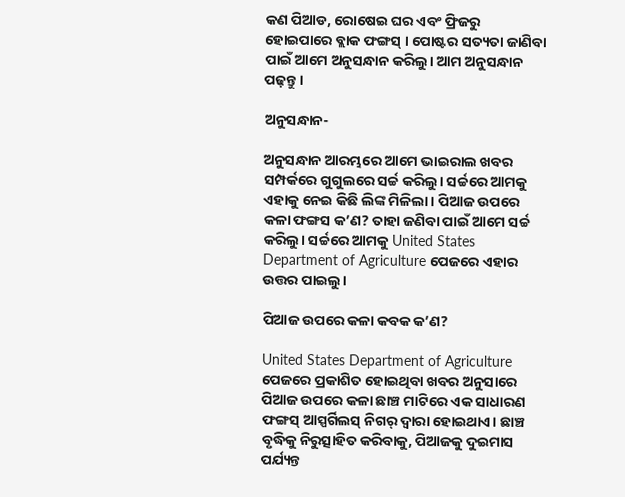କଣ ପିଆଡ, ରୋଷେଇ ଘର ଏବଂ ଫ୍ରିଜରୁ ହୋଇପାରେ ବ୍ଲାକ ଫଙ୍ଗସ୍ । ପୋଷ୍ଟର ସତ୍ୟତା ଜାଣିବା ପାଇଁ ଆମେ ଅନୁସନ୍ଧାନ କରିଲୁ। ଆମ ଅନୁସନ୍ଧାନ ପଢ଼ନ୍ତୁ।

ଅନୁସନ୍ଧାନ-

ଅନୁସନ୍ଧାନ ଆରମ୍ଭରେ ଆମେ ଭାଇରାଲ ଖବର ସମ୍ପର୍କରେ ଗୁଗୁଲରେ ସର୍ଚ୍ଚ କରିଲୁ। ସର୍ଚ୍ଚରେ ଆମକୁ ଏହାକୁ ନେଇ କିଛି ଲିଙ୍କ ମିଳିଲା। ପିଆଜ ଉପରେ କଳା ଫଙ୍ଗସ କ’ଣ? ତାହା ଜଣିବା ପାଇଁ ଆମେ ସର୍ଚ୍ଚ କରିଲୁ। ସର୍ଚ୍ଚରେ ଆମକୁ United States Department of Agriculture ପେଜରେ ଏହାର ଉତ୍ତର ପାଇଲୁ।

ପିଆଜ ଉପରେ କଳା କବକ କ’ଣ?

United States Department of Agriculture ପେଜରେ ପ୍ରକାଶିତ ହୋଇଥିବା ଖବର ଅନୁସାରେ ପିଆଜ ଉପରେ କଳା ଛାଞ୍ଚ ମାଟିରେ ଏକ ସାଧାରଣ ଫଙ୍ଗସ୍ ଆସ୍ପର୍ଗିଲସ୍ ନିଗର୍ ଦ୍ୱାରା ହୋଇଥାଏ। ଛାଞ୍ଚ ବୃଦ୍ଧିକୁ ନିରୁତ୍ସାହିତ କରିବାକୁ, ପିଆଜକୁ ଦୁଇମାସ ପର୍ଯ୍ୟନ୍ତ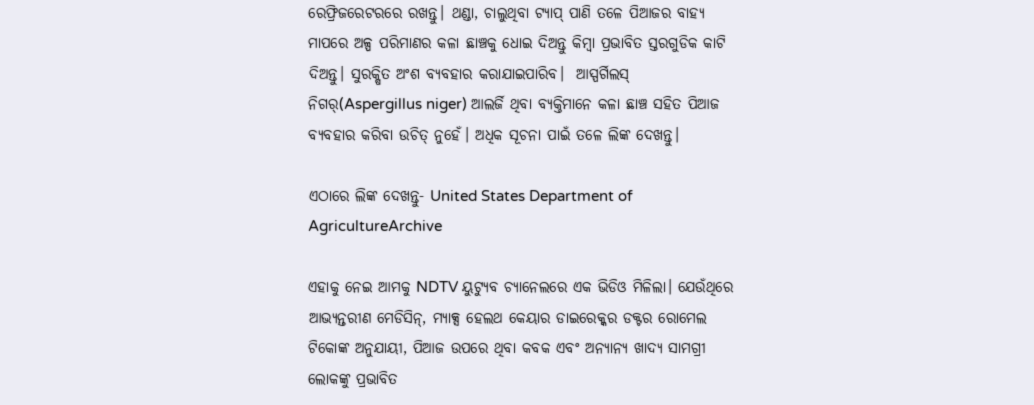ରେଫ୍ରିଜରେଟରରେ ରଖନ୍ତୁ। ଥଣ୍ଡା, ଚାଲୁଥିବା ଟ୍ୟାପ୍ ପାଣି ତଳେ ପିଆଜର ବାହ୍ୟ ମାପରେ ଅଳ୍ପ ପରିମାଣର କଳା ଛାଞ୍ଚକୁ ଧୋଇ ଦିଅନ୍ତୁ କିମ୍ବା ପ୍ରଭାବିତ ସ୍ତରଗୁଡିକ କାଟି ଦିଅନ୍ତୁ। ସୁରକ୍ଷିତ ଅଂଶ ବ୍ୟବହାର କରାଯାଇପାରିବ।  ଆସ୍ପର୍ଗିଲସ୍ ନିଗର୍(Aspergillus niger) ଆଲର୍ଜି ଥିବା ବ୍ୟକ୍ତିମାନେ କଳା ଛାଞ୍ଚ ସହିତ ପିଆଜ ବ୍ୟବହାର କରିବା ଉଚିତ୍ ନୁହେଁ। ଅଧିକ ସୂଚନା ପାଇଁ ତଳେ ଲିଙ୍କ ଦେଖନ୍ତୁ।

ଏଠାରେ ଲିଙ୍କ ଦେଖନ୍ତୁ- United States Department of AgricultureArchive

ଏହାକୁ ନେଇ ଆମକୁ NDTV ୟୁଟ୍ୟୁବ ଚ୍ୟାନେଲରେ ଏକ ଭିଡିଓ ମିଳିଲା। ଯେଉଁଥିରେ ଆଭ୍ୟନ୍ତରୀଣ ମେଡିସିନ୍, ମ୍ୟାକ୍ସ ହେଲଥ କେୟାର ଡାଇରେକ୍କର ଡକ୍ଟର ରୋମେଲ ଟିକୋଙ୍କ ଅନୁଯାୟୀ, ପିଆଜ ଉପରେ ଥିବା କବକ ଏବଂ ଅନ୍ୟାନ୍ୟ ଖାଦ୍ୟ ସାମଗ୍ରୀ ଲୋକଙ୍କୁ ପ୍ରଭାବିତ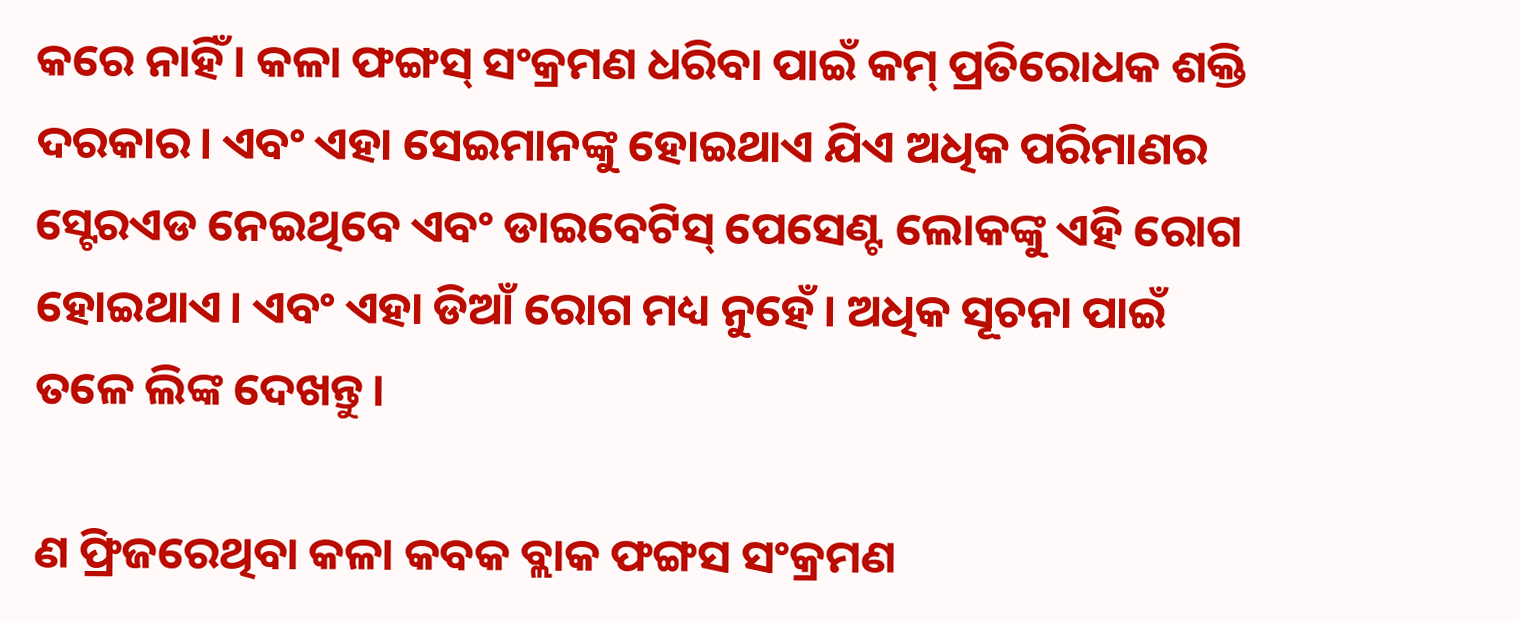କରେ ନାହିଁ। କଳା ଫଙ୍ଗସ୍ ସଂକ୍ରମଣ ଧରିବା ପାଇଁ କମ୍ ପ୍ରତିରୋଧକ ଶକ୍ତି ଦରକାର। ଏବଂ ଏହା ସେଇମାନଙ୍କୁ ହୋଇଥାଏ ଯିଏ ଅଧିକ ପରିମାଣର ସ୍ଟେରଏଡ ନେଇଥିବେ ଏବଂ ଡାଇବେଟିସ୍ ପେସେଣ୍ଟ ଲୋକଙ୍କୁ ଏହି ରୋଗ ହୋଇଥାଏ। ଏବଂ ଏହା ଡିଆଁ ରୋଗ ମଧ୍ୟ ନୁହେଁ। ଅଧିକ ସୂଚନା ପାଇଁ ତଳେ ଲିଙ୍କ ଦେଖନ୍ତୁ।

ଣ ଫ୍ରିଜରେଥିବା କଳା କବକ ବ୍ଲାକ ଫଙ୍ଗସ ସଂକ୍ରମଣ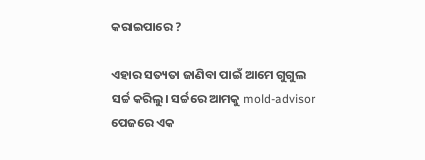କରାଇପାରେ ?

ଏହାର ସତ୍ୟତା ଜାଣିବା ପାଇଁ ଆମେ ଗୁଗୁଲ ସର୍ଚ୍ଚ କରିଲୁ। ସର୍ଚ୍ଚରେ ଆମକୁ mold-advisor ପେଜରେ ଏକ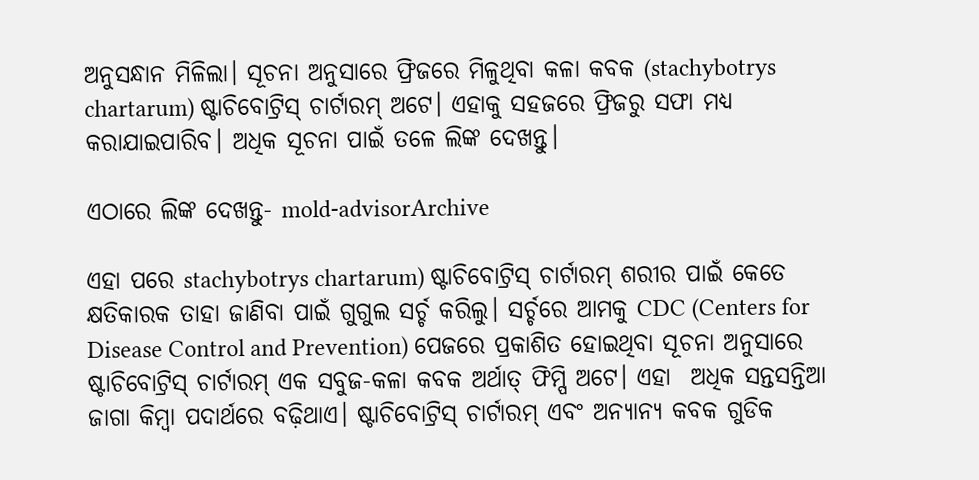ଅନୁସନ୍ଧାନ ମିଳିଲା। ସୂଚନା ଅନୁସାରେ ଫ୍ରିଜରେ ମିଳୁଥିବା କଳା କବକ (stachybotrys chartarum) ଷ୍ଟାଚିବୋଟ୍ରିସ୍ ଚାର୍ଟାରମ୍ ଅଟେ। ଏହାକୁ ସହଜରେ ଫ୍ରିଜରୁ ସଫା ମଧ୍ୟ କରାଯାଇପାରିବ। ଅଧିକ ସୂଚନା ପାଇଁ ତଳେ ଲିଙ୍କ ଦେଖନ୍ତୁ।

ଏଠାରେ ଲିଙ୍କ ଦେଖନ୍ତୁ- mold-advisorArchive

ଏହା ପରେ stachybotrys chartarum) ଷ୍ଟାଚିବୋଟ୍ରିସ୍ ଚାର୍ଟାରମ୍ ଶରୀର ପାଇଁ କେତେ କ୍ଷତିକାରକ ତାହା ଜାଣିବା ପାଇଁ ଗୁଗୁଲ ସର୍ଚ୍ଚ କରିଲୁ। ସର୍ଚ୍ଚରେ ଆମକୁ CDC (Centers for Disease Control and Prevention) ପେଜରେ ପ୍ରକାଶିତ ହୋଇଥିବା ସୂଚନା ଅନୁସାରେ ଷ୍ଟାଚିବୋଟ୍ରିସ୍ ଚାର୍ଟାରମ୍ ଏକ ସବୁଜ-କଳା କବକ ଅର୍ଥାତ୍ ଫିମ୍ପି ଅଟେ। ଏହା  ଅଧିକ ସନ୍ତସନ୍ତିଆ ଜାଗା କିମ୍ବା ପଦାର୍ଥରେ ବଢ଼ିଥାଏ। ଷ୍ଟାଚିବୋଟ୍ରିସ୍ ଚାର୍ଟାରମ୍ ଏବଂ ଅନ୍ୟାନ୍ୟ କବକ ଗୁଡିକ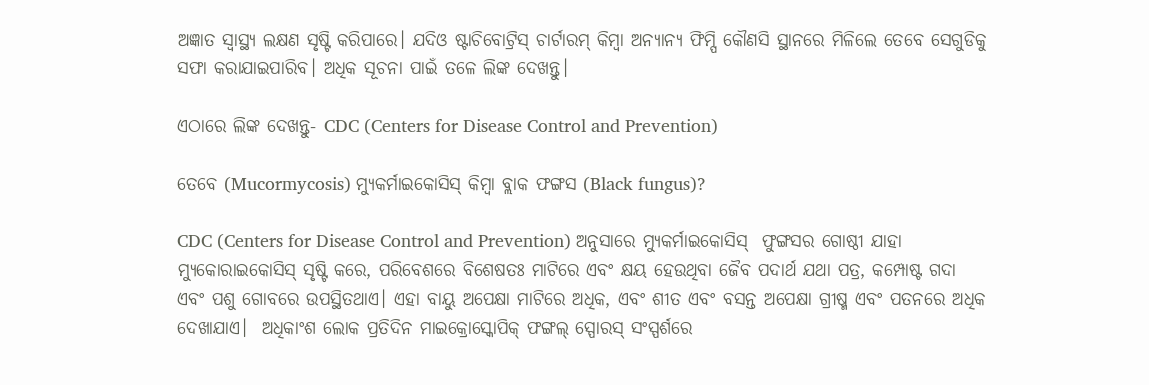ଅଜ୍ଞାତ ସ୍ୱାସ୍ଥ୍ୟ ଲକ୍ଷଣ ସୃଷ୍ଟି କରିପାରେ। ଯଦିଓ ଷ୍ଟାଚିବୋଟ୍ରିସ୍ ଚାର୍ଟାରମ୍ କିମ୍ବା ଅନ୍ୟାନ୍ୟ ଫିମ୍ପି କୌଣସି ସ୍ଥାନରେ ମିଳିଲେ ତେବେ ସେଗୁଡିକୁ ସଫା କରାଯାଇପାରିବ। ଅଧିକ ସୂଚନା ପାଇଁ ତଳେ ଲିଙ୍କ ଦେଖନ୍ତୁ।

ଏଠାରେ ଲିଙ୍କ ଦେଖନ୍ତୁ- CDC (Centers for Disease Control and Prevention)

ତେବେ (Mucormycosis) ମ୍ୟୁକର୍ମାଇକୋସିସ୍ କିମ୍ବା ବ୍ଲାକ ଫଙ୍ଗସ (Black fungus)?

CDC (Centers for Disease Control and Prevention) ଅନୁସାରେ ମ୍ୟୁକର୍ମାଇକୋସିସ୍  ଫୁଙ୍ଗସର ଗୋଷ୍ଠୀ ଯାହା ମ୍ୟୁକୋରାଇକୋସିସ୍ ସୃଷ୍ଟି କରେ, ପରିବେଶରେ ବିଶେଷତଃ ମାଟିରେ ଏବଂ କ୍ଷୟ ହେଉଥିବା ଜୈବ ପଦାର୍ଥ ଯଥା ପତ୍ର, କମ୍ପୋଷ୍ଟ ଗଦା ଏବଂ ପଶୁ ଗୋବରେ ଉପସ୍ଥିତଥାଏ। ଏହା ବାୟୁ ଅପେକ୍ଷା ମାଟିରେ ଅଧିକ, ଏବଂ ଶୀତ ଏବଂ ବସନ୍ତ ଅପେକ୍ଷା ଗ୍ରୀଷ୍ମ ଏବଂ ପତନରେ ଅଧିକ ଦେଖାଯାଏ।  ଅଧିକାଂଶ ଲୋକ ପ୍ରତିଦିନ ମାଇକ୍ରୋସ୍କୋପିକ୍ ଫଙ୍ଗଲ୍ ସ୍ପୋରସ୍ ସଂସ୍ପର୍ଶରେ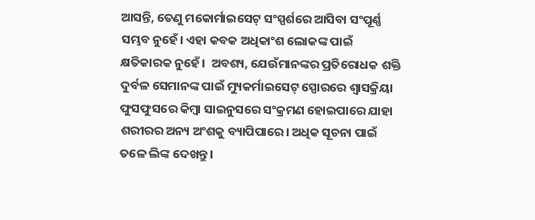ଆସନ୍ତି, ତେଣୁ ମକୋର୍ମାଇସେଟ୍ ସଂସ୍ପର୍ଶରେ ଆସିବା ସଂପୂର୍ଣ୍ଣ ସମ୍ଭବ ନୁହେଁ। ଏହା କବକ ଅଧିକାଂଶ ଲୋକଙ୍କ ପାଇଁ କ୍ଷତିକାରକ ନୁହେଁ।  ଅବଶ୍ୟ, ଯେଉଁମାନଙ୍କର ପ୍ରତିରୋଧକ ଶକ୍ତି ଦୁର୍ବଳ ସେମାନଙ୍କ ପାଇଁ ମ୍ୟୁକର୍ମାଇସେଟ୍ ସ୍ପୋରରେ ଶ୍ୱାସକ୍ରିୟା ଫୁସଫୁସରେ କିମ୍ବା ସାଇନୁସରେ ସଂକ୍ରମଣ ହୋଇପାରେ ଯାହା ଶରୀରର ଅନ୍ୟ ଅଂଶକୁ ବ୍ୟାପିପାରେ। ଅଧିକ ସୂଚନା ପାଇଁ ତଳେ ଲିଙ୍କ ଦେଖନ୍ତୁ।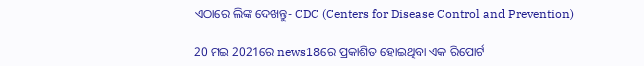ଏଠାରେ ଲିଙ୍କ ଦେଖନ୍ତୁ- CDC (Centers for Disease Control and Prevention)

20 ମଇ 2021ରେ news18ରେ ପ୍ରକାଶିତ ହୋଇଥିବା ଏକ ରିପୋର୍ଟ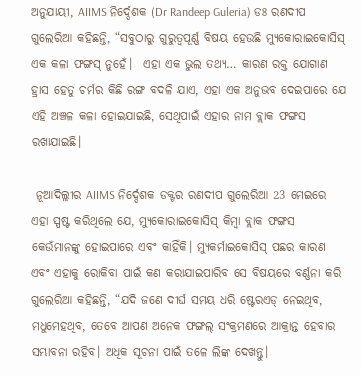ଅନୁଯାୟୀ, AIIMS ନିର୍ଦ୍ଦେଶକ (Dr Randeep Guleria) ଡଃ ରଣଦୀପ ଗୁଲେରିଆ କହିଛନ୍ତି, “ସବୁଠାରୁ ଗୁରୁତ୍ୱପୂର୍ଣ୍ଣ ବିଷୟ ହେଉଛି ମ୍ୟୁକୋରାଇକୋସିସ୍ ଏକ କଳା ଫଙ୍ଗସ୍ ନୁହେଁ।  ଏହା ଏକ ଭୁଲ ତଥ୍ୟ… କାରଣ ରକ୍ତ ଯୋଗାଣ ହ୍ରାସ ହେତୁ ଚର୍ମର କିଛି ରଙ୍ଗ ବଦଳି ଯାଏ, ଏହା ଏକ ଅନୁଭବ ଦେଇପାରେ ଯେ ଏହି ଅଞ୍ଚଳ କଳା ହୋଇଯାଇଛି, ସେଥିପାଇଁ ଏହାର ନାମ ବ୍ଲାକ ଫଙ୍ଗସ ରଖାଯାଇଛି।

 ନୂଆଦିଲ୍ଲୀର AIIMS ନିର୍ଦ୍ଦେଶକ ଡକ୍ଟର ରଣଦୀପ ଗୁଲେରିଆ 23 ମେଇରେ ଏହା ସ୍ପଷ୍ଟ କରିଥିଲେ ଯେ, ମ୍ୟୁକୋରାଇକୋସିସ୍ କିମ୍ବା ବ୍ଲାକ ଫଙ୍ଗସ କେଉଁମାନଙ୍କୁ ହୋଇପାରେ ଏବଂ କାହିଁକି। ମ୍ୟୁକର୍ମାଇକୋସିସ୍ ପଛର କାରଣ ଏବଂ ଏହାକୁ ରୋକିବା ପାଇଁ କଣ କରାଯାଇପାରିବ ସେ ବିଷୟରେ ବର୍ଣ୍ଣନା କରି ଗୁଲେରିଆ କହିଛନ୍ତି, “ଯଦି ଜଣେ ଦୀର୍ଘ ସମୟ ଧରି ଷ୍ଟେରଏଡ୍ ନେଇଥିବ, ମଧୁମେହଥିବ, ତେବେ ଆପଣ ଅନେକ ଫଙ୍ଗଲ୍ ସଂକ୍ରମଣରେ ଆକ୍ରାନ୍ତ ହେବାର ସମ୍ଭାବନା ରହିବ। ଅଧିକ ସୂଚନା ପାଇଁ ତଳେ ଲିଙ୍କ ଦେଖନ୍ତୁ।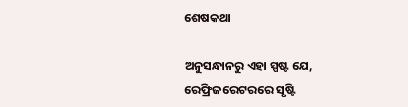ଶେଷକଥା

ଅନୁସନ୍ଧାନରୁ ଏହା ସ୍ପଷ୍ଟ ଯେ, ରେଫ୍ରିଜରେଟରରେ ସୃଷ୍ଟି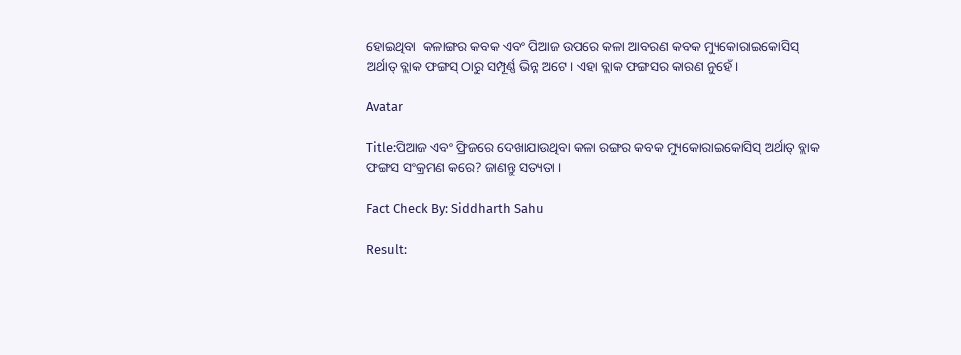ହୋଇଥିବା  କଳାଙ୍ଗର କବକ ଏବଂ ପିଆଜ ଉପରେ କଳା ଆବରଣ କବକ ମ୍ୟୁକୋରାଇକୋସିସ୍ ଅର୍ଥାତ୍ ବ୍ଲାକ ଫଙ୍ଗସ୍ ଠାରୁ ସମ୍ପୂର୍ଣ୍ଣ ଭିନ୍ନ ଅଟେ। ଏହା ବ୍ଲାକ ଫଙ୍ଗସର କାରଣ ନୁହେଁ।

Avatar

Title:ପିଆଜ ଏବଂ ଫ୍ରିଜରେ ଦେଖାଯାଉଥିବା କଳା ରଙ୍ଗର କବକ ମ୍ୟୁକୋରାଇକୋସିସ୍ ଅର୍ଥାତ୍ ବ୍ଲାକ ଫଙ୍ଗସ ସଂକ୍ରମଣ କରେ? ଜାଣନ୍ତୁ ସତ୍ୟତା ।

Fact Check By: Siddharth Sahu

Result: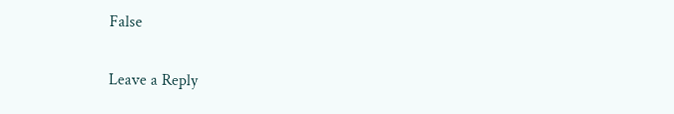False

Leave a Reply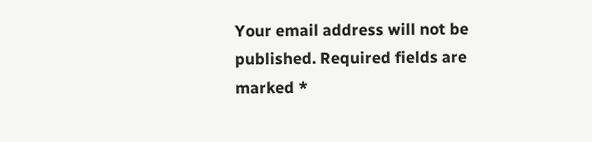Your email address will not be published. Required fields are marked *